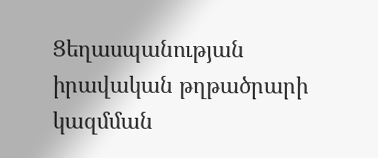Ցեղասպանության իրավական թղթածրարի կազմման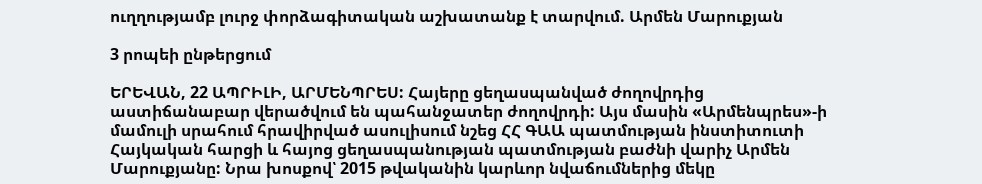ուղղությամբ լուրջ փորձագիտական աշխատանք է տարվում. Արմեն Մարուքյան

3 րոպեի ընթերցում

ԵՐԵՎԱՆ, 22 ԱՊՐԻԼԻ, ԱՐՄԵՆՊՐԵՍ: Հայերը ցեղասպանված ժողովրդից աստիճանաբար վերածվում են պահանջատեր ժողովրդի: Այս մասին «Արմենպրես»-ի մամուլի սրահում հրավիրված ասուլիսում նշեց ՀՀ ԳԱԱ պատմության ինստիտուտի Հայկական հարցի և հայոց ցեղասպանության պատմության բաժնի վարիչ Արմեն Մարուքյանը: Նրա խոսքով՝ 2015 թվականին կարևոր նվաճումներից մեկը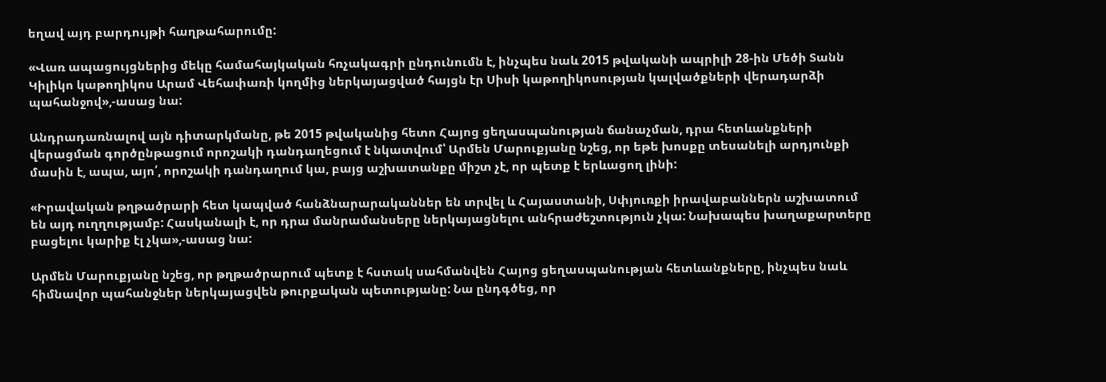եղավ այդ բարդույթի հաղթահարումը:

«Վառ ապացույցներից մեկը համահայկական հռչակագրի ընդունումն է, ինչպես նաև 2015 թվականի ապրիլի 28-ին Մեծի Տանն Կիլիկո կաթողիկոս Արամ Վեհափառի կողմից ներկայացված հայցն էր Սիսի կաթողիկոսության կալվածքների վերադարձի պահանջով»,-ասաց նա:

Անդրադառնալով այն դիտարկմանը, թե 2015 թվականից հետո Հայոց ցեղասպանության ճանաչման, դրա հետևանքների վերացման գործընթացում որոշակի դանդաղեցում է նկատվում՝ Արմեն Մարուքյանը նշեց, որ եթե խոսքը տեսանելի արդյունքի մասին է, ապա, այո՛, որոշակի դանդաղում կա, բայց աշխատանքը միշտ չէ, որ պետք է երևացող լինի:

«Իրավական թղթածրարի հետ կապված հանձնարարականներ են տրվել և Հայաստանի, Սփյուռքի իրավաբաններն աշխատում են այդ ուղղությամբ: Հասկանալի է, որ դրա մանրամանսերը ներկայացնելու անհրաժեշտություն չկա: Նախապես խաղաքարտերը բացելու կարիք էլ չկա»,-ասաց նա:

Արմեն Մարուքյանը նշեց, որ թղթածրարում պետք է հստակ սահմանվեն Հայոց ցեղասպանության հետևանքները, ինչպես նաև հիմնավոր պահանջներ ներկայացվեն թուրքական պետությանը: Նա ընդգծեց, որ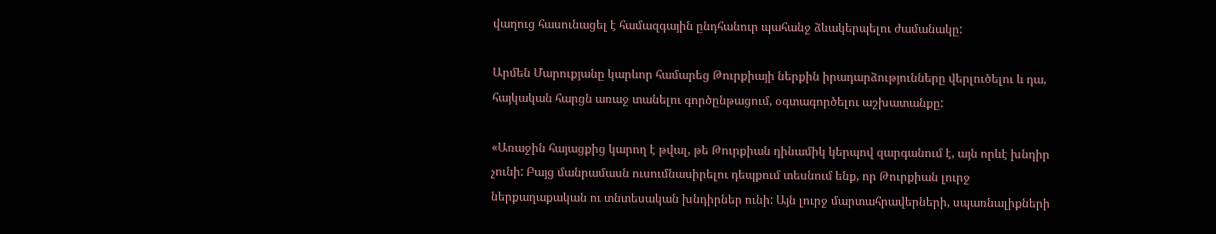վաղուց հասունացել է համազգային ընդհանուր պահանջ ձևակերպելու ժամանակը:

Արմեն Մարուքյանը կարևոր համարեց Թուրքիայի ներքին իրադարձությունները վերլուծելու և դա, հայկական հարցն առաջ տանելու գործընթացում, օգտագործելու աշխատանքը:

«Առաջին հայացքից կարող է թվալ, թե Թուրքիան դինամիկ կերպով զարգանում է, այն որևէ խնդիր չունի: Բայց մանրամասն ուսումնասիրելու դեպքում տեսնում ենք, որ Թուրքիան լուրջ ներքաղաքական ու տնտեսական խնդիրներ ունի: Այն լուրջ մարտահրավերների, սպառնալիքների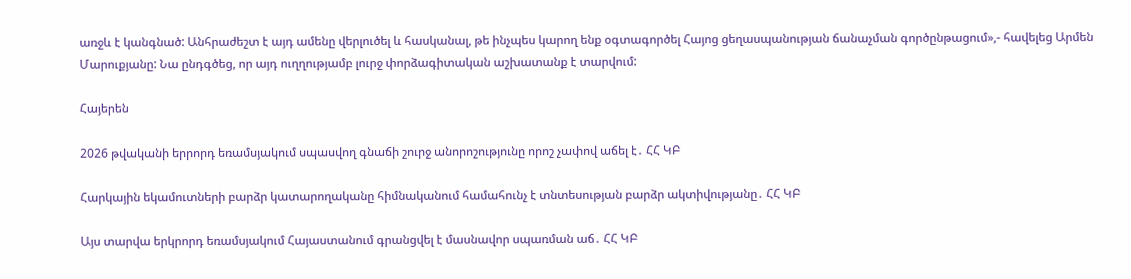առջև է կանգնած: Անհրաժեշտ է այդ ամենը վերլուծել և հասկանալ, թե ինչպես կարող ենք օգտագործել Հայոց ցեղասպանության ճանաչման գործընթացում»,- հավելեց Արմեն Մարուքյանը: Նա ընդգծեց, որ այդ ուղղությամբ լուրջ փորձագիտական աշխատանք է տարվում:

Հայերեն

2026 թվականի երրորդ եռամսյակում սպասվող գնաճի շուրջ անորոշությունը որոշ չափով աճել է․ ՀՀ ԿԲ

Հարկային եկամուտների բարձր կատարողականը հիմնականում համահունչ է տնտեսության բարձր ակտիվությանը․ ՀՀ ԿԲ

Այս տարվա երկրորդ եռամսյակում Հայաստանում գրանցվել է մասնավոր սպառման աճ․ ՀՀ ԿԲ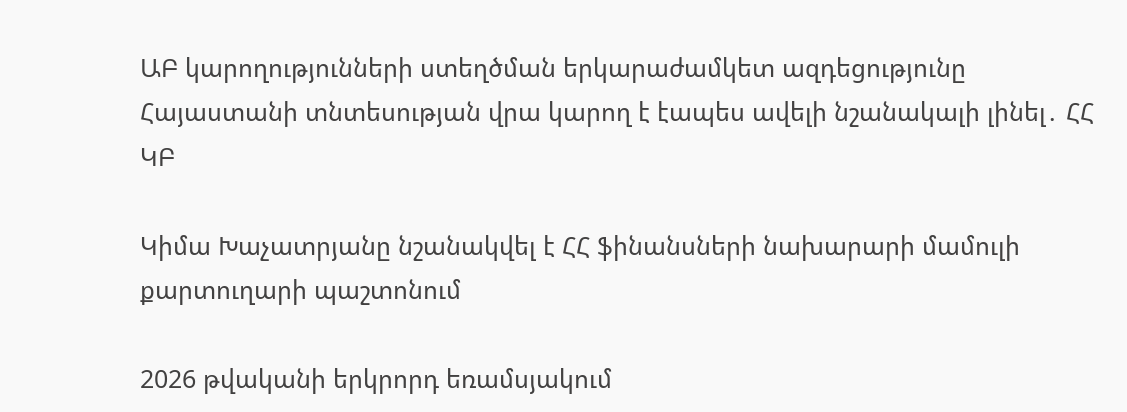ԱԲ կարողությունների ստեղծման երկարաժամկետ ազդեցությունը Հայաստանի տնտեսության վրա կարող է էապես ավելի նշանակալի լինել․ ՀՀ ԿԲ

Կիմա Խաչատրյանը նշանակվել է ՀՀ ֆինանսների նախարարի մամուլի քարտուղարի պաշտոնում

2026 թվականի երկրորդ եռամսյակում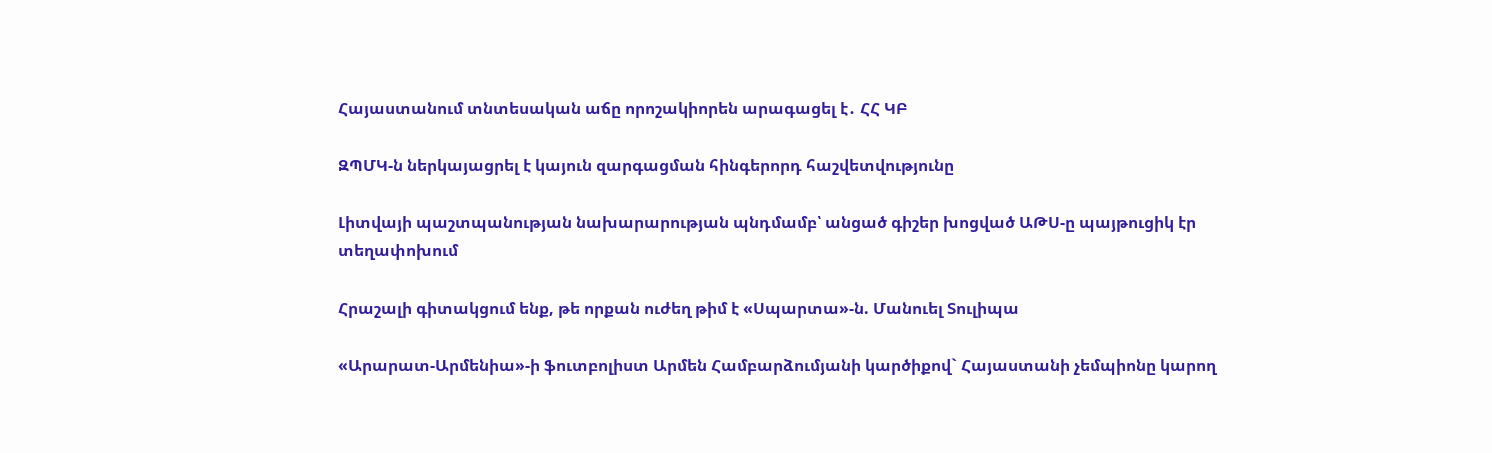Հայաստանում տնտեսական աճը որոշակիորեն արագացել է․ ՀՀ ԿԲ

ԶՊՄԿ-ն ներկայացրել է կայուն զարգացման հինգերորդ հաշվետվությունը

Լիտվայի պաշտպանության նախարարության պնդմամբ՝ անցած գիշեր խոցված ԱԹՍ-ը պայթուցիկ էր տեղափոխում

Հրաշալի գիտակցում ենք, թե որքան ուժեղ թիմ է «Սպարտա»-ն. Մանուել Տուլիպա

«Արարատ-Արմենիա»-ի ֆուտբոլիստ Արմեն Համբարձումյանի կարծիքով` Հայաստանի չեմպիոնը կարող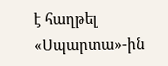է հաղթել «Սպարտա»-ին